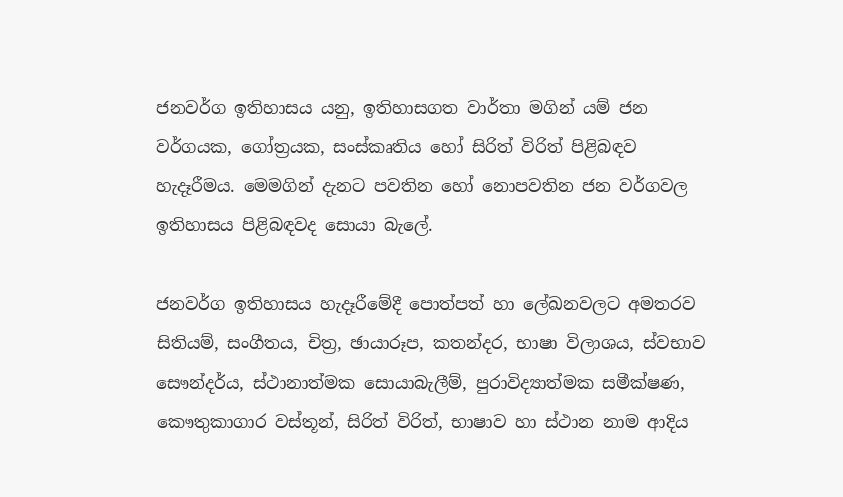ජනවර්ග ඉතිහාසය යනු, ඉතිහාසගත වාර්තා මගින් යම් ජන වර්ගයක, ගෝත්‍රයක, සංස්කෘතිය හෝ සිරිත් විරිත් පිළිබඳව හැදෑරීමය. මෙමගින් දැනට පවතින හෝ නොපවතින ජන වර්ගවල ඉතිහාසය පිළිබඳවද සොයා බැලේ.

ජනවර්ග ඉතිහාසය හැදෑරීමේදී පොත්පත් හා ලේඛනවලට අමතරව සිතියම්, සංගීතය, චිත්‍ර, ඡායාරූප, කතන්දර, භාෂා විලාශය, ස්වභාව සෞන්දර්ය, ස්ථානාත්මක සොයාබැලීම්, පුරාවිද්‍යාත්මක සමීක්ෂණ, කෞතුකාගාර වස්තූන්, සිරිත් විරිත්, භාෂාව හා ස්ථාන නාම ආදිය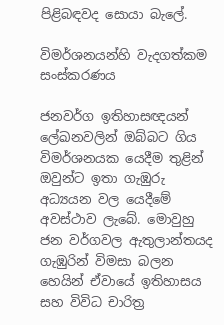පිළිබඳවද සොයා බැලේ.

විමර්ශනයන්හි වැදගත්කම සංස්කරණය

ජනවර්ග ඉතිහාසඥයන් ලේඛනවලින් ඔබ්බට ගිය විමර්ශනයක යෙදීම තුළින් ඔවුන්ට ඉතා ගැඹුරු අධ්‍යයන වල යෙදීමේ අවස්ථාව ලැබේ. මොවුහු ජන වර්ගවල ඇතුලාන්තයද ගැඹුරින් විමසා බලන හෙයින් ඒවායේ ඉතිහාසය සහ විවිධ චාරිත්‍ර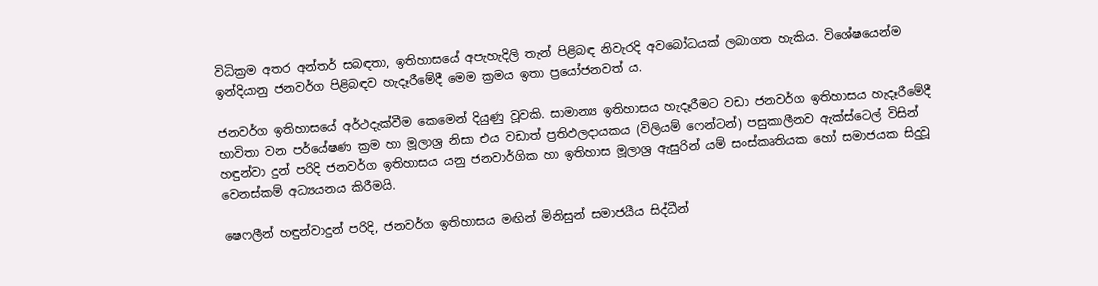විධික්‍රම අතර අන්තර් සබඳතා, ඉතිහාසයේ අපැහැදිලි තැන් පිළිබඳ නිවැරදි අවබෝධයක් ලබාගත හැකිය. විශේෂයෙන්ම ඉන්දියානු ජනවර්ග පිළිබඳව හැදෑරීමේදී මෙම ක්‍රමය ඉතා ප්‍රයෝජනවත් ය.

ජනවර්ග ඉතිහාසයේ අර්ථදැක්වීම කෙමෙන් දියුණු වූවකි. සාමාන්‍ය ඉතිහාසය හැදෑරීමට වඩා ජනවර්ග ඉතිහාසය හැදෑරීමේදී භාවිතා වන පර්යේෂණ ක්‍රම හා මූලාශ්‍ර නිසා එය වඩාත් ප්‍රතිඵලදායකය (විලියම් ෆෙන්ටන්) පසුකාලීනව ඇක්ස්ටෙල් විසින් හඳුන්වා දුන් පරිදි ජනවර්ග ඉතිහාසය යනු ජනවාර්ගික හා ඉතිහාස මූලාශ්‍ර ඇසුරින් යම් සංස්කෘතියක හෝ සමාජයක සිදුවූ වෙනස්කම් අධ්‍යයනය කිරීමයි.

ෂෙෆලීන් හඳුන්වාදුන් පරිදි, ජනවර්ග ඉතිහාසය මඟින් මිනිසුන් සමාජයීය සිද්ධීන්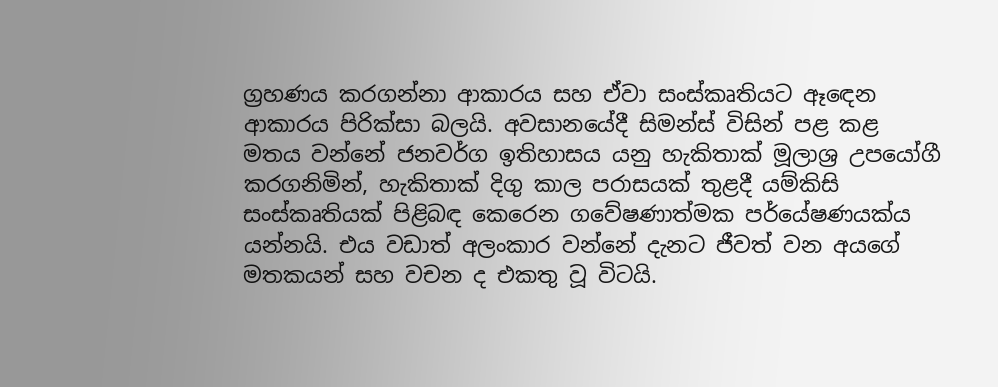ග්‍රහණය කරගන්නා ආකාරය සහ ඒවා සංස්කෘතියට ඈඳෙන ආකාරය පිරික්සා බලයි. අවසානයේදී සිමන්ස් විසින් පළ කළ මතය වන්නේ ජනවර්ග ඉතිහාසය යනු හැකිතාක් මූලාශ්‍ර උපයෝගී කරගනිමින්, හැකිතාක් දිගු කාල පරාසයක් තුළදී යම්කිසි සංස්කෘතියක් පිළිබඳ කෙරෙන ගවේෂණාත්මක පර්යේෂණයක්ය යන්නයි. එය වඩාත් අලංකාර වන්නේ දැනට ජීවත් වන අයගේ මතකයන් සහ වචන ද එකතු වූ විටයි.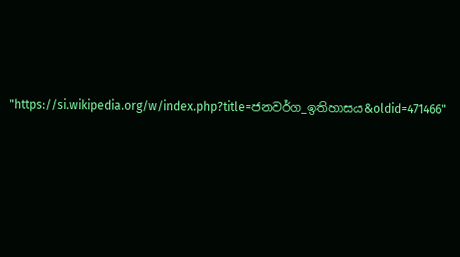"https://si.wikipedia.org/w/index.php?title=ජනවර්ග_ඉතිහාසය&oldid=471466"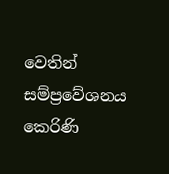වෙතින් සම්ප්‍රවේශනය කෙරිණි